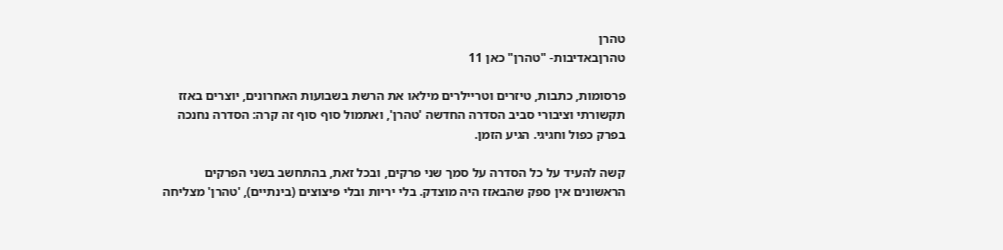טהרן
טהרןבאדיבות- "טהרן" כאן 11

פרסומות, כתבות, טיזרים וטריילרים מילאו את הרשת בשבועות האחרונים, יוצרים באזז תקשורתי וציבורי סביב הסדרה החדשה 'טהרן', ואתמול סוף סוף זה קרה: הסדרה נחנכה בפרק כפול וחגיגי. הגיע הזמן.

קשה להעיד על כל הסדרה על סמך שני פרקים, ובכל זאת, בהתחשב בשני הפרקים הראשונים אין ספק שהבאזז היה מוצדק. בלי יריות ובלי פיצוצים (בינתיים), 'טהרן' מצליחה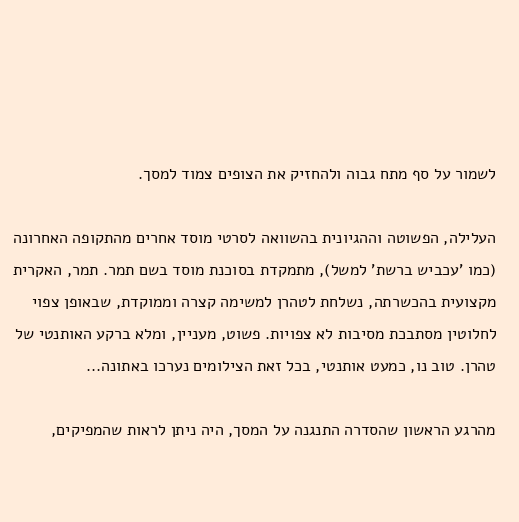לשמור על סף מתח גבוה ולהחזיק את הצופים צמוד למסך.

העלילה, הפשוטה וההגיונית בהשוואה לסרטי מוסד אחרים מהתקופה האחרונה (כמו 'עכביש ברשת' למשל), מתמקדת בסוכנת מוסד בשם תמר. תמר, האקרית מקצועית בהכשרתה, נשלחת לטהרן למשימה קצרה וממוקדת, שבאופן צפוי לחלוטין מסתבכת מסיבות לא צפויות. פשוט, מעניין, ומלא ברקע האותנטי של טהרן. טוב נו, כמעט אותנטי, בכל זאת הצילומים נערכו באתונה...

מהרגע הראשון שהסדרה התנגנה על המסך, היה ניתן לראות שהמפיקים,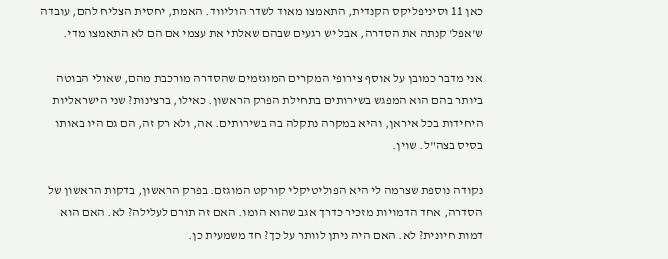כאן 11 וסיניפליקס הקנדית, התאמצו מאוד לשדר הוליווד. האמת, יחסית הצליח להם, עובדה ש'אפל' קנתה את הסדרה, אבל יש רגעים שבהם שאלתי את עצמי אם הם לא התאמצו מדי.

אני מדבר כמובן על אוסף צירופי המקרים המוגזמים שהסדרה מורכבת מהם, שאולי הבוטה ביותר בהם הוא המפגש בשירותים בתחילת הפרק הראשון. כאילו, ברצינות? שני הישראליות היחידות בכל איראן, והיא במקרה נתקלה בה בשירותים. אה, ולא רק זה, הם גם היו באותו בסיס בצה"ל. שוין.

נקודה נוספת שצרמה לי היא הפוליטיקלי קורקט המוגזם. בפרק הראשון, בדקות הראשון של הסדרה, אחד הדמויות מזכיר כדרך אגב שהוא הומו. האם זה תורם לעלילה? לא. האם הוא דמות חיונית? לא. האם היה ניתן לוותר על כך? חד משמעית כן.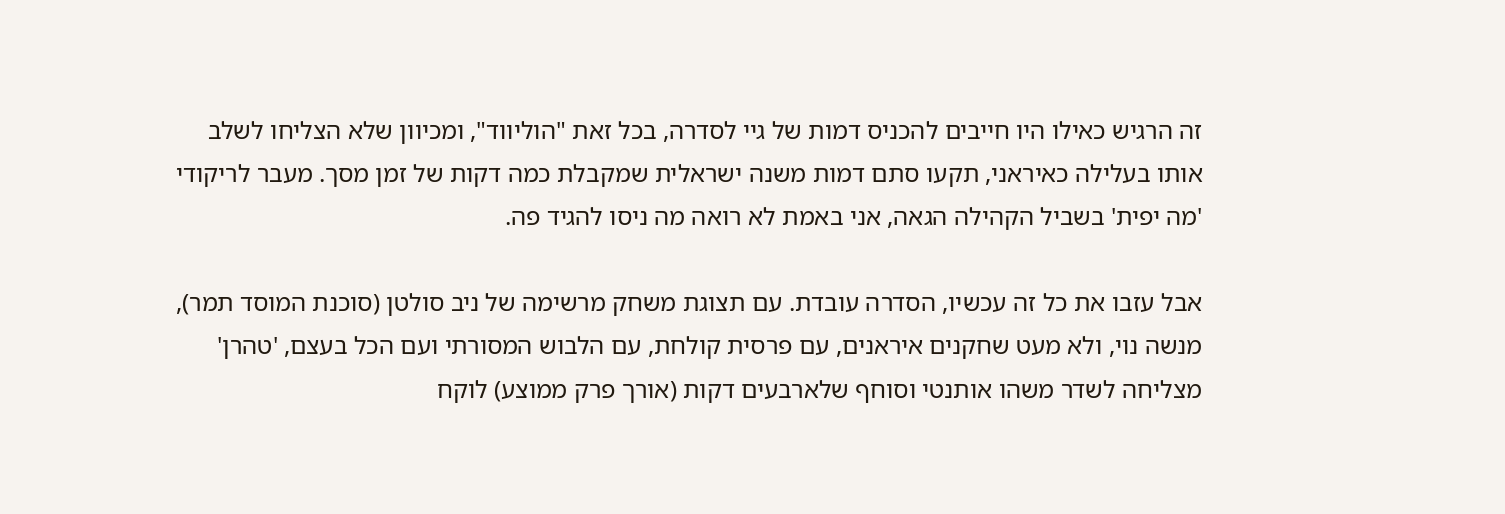זה הרגיש כאילו היו חייבים להכניס דמות של גיי לסדרה, בכל זאת "הוליווד", ומכיוון שלא הצליחו לשלב אותו בעלילה כאיראני, תקעו סתם דמות משנה ישראלית שמקבלת כמה דקות של זמן מסך. מעבר לריקודי 'מה יפית' בשביל הקהילה הגאה, אני באמת לא רואה מה ניסו להגיד פה.

אבל עזבו את כל זה עכשיו, הסדרה עובדת. עם תצוגת משחק מרשימה של ניב סולטן (סוכנת המוסד תמר), מנשה נוי, ולא מעט שחקנים איראנים, עם פרסית קולחת, עם הלבוש המסורתי ועם הכל בעצם, 'טהרן' מצליחה לשדר משהו אותנטי וסוחף שלארבעים דקות (אורך פרק ממוצע) לוקח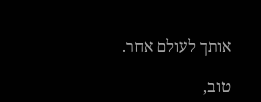אותך לעולם אחר.

טוב,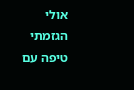אולי הגזמתי טיפה עם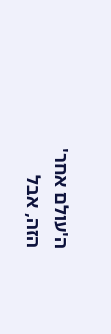ה'עולם אחר' הזה, אבל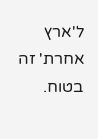ל'ארץ אחרת' זה בטוח.